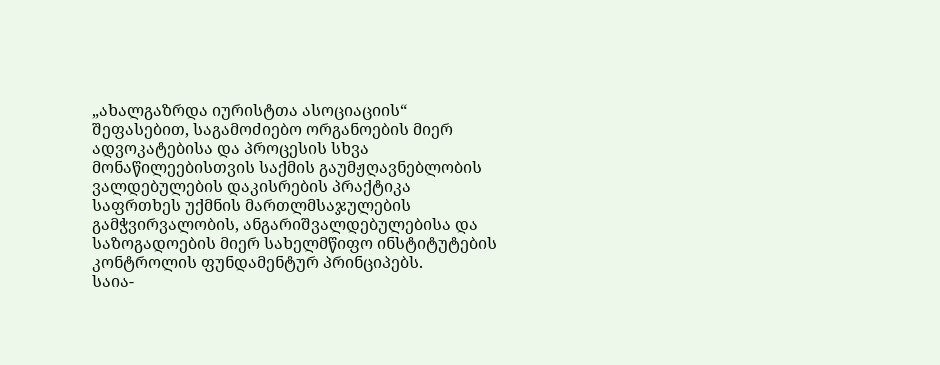„ახალგაზრდა იურისტთა ასოციაციის“ შეფასებით, საგამოძიებო ორგანოების მიერ ადვოკატებისა და პროცესის სხვა მონაწილეებისთვის საქმის გაუმჟღავნებლობის ვალდებულების დაკისრების პრაქტიკა საფრთხეს უქმნის მართლმსაჯულების გამჭვირვალობის, ანგარიშვალდებულებისა და საზოგადოების მიერ სახელმწიფო ინსტიტუტების კონტროლის ფუნდამენტურ პრინციპებს.
საია-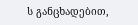ს განცხადებით,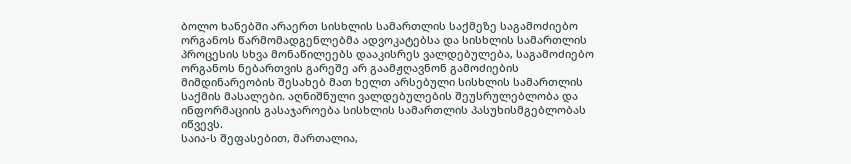ბოლო ხანებში არაერთ სისხლის სამართლის საქმეზე საგამოძიებო ორგანოს წარმომადგენლებმა ადვოკატებსა და სისხლის სამართლის პროცესის სხვა მონაწილეებს დააკისრეს ვალდებულება, საგამოძიებო ორგანოს ნებართვის გარეშე არ გაამჟღავნონ გამოძიების მიმდინარეობის შესახებ მათ ხელთ არსებული სისხლის სამართლის საქმის მასალები. აღნიშნული ვალდებულების შეუსრულებლობა და ინფორმაციის გასაჯაროება სისხლის სამართლის პასუხისმგებლობას იწვევს.
საია-ს შეფასებით, მართალია,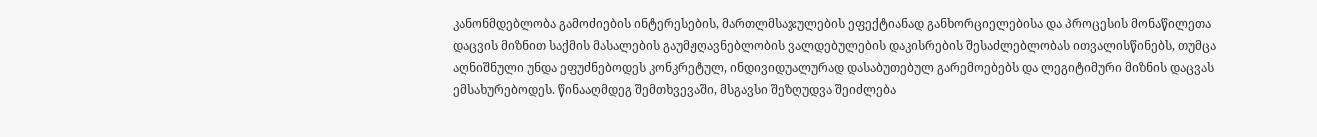კანონმდებლობა გამოძიების ინტერესების, მართლმსაჯულების ეფექტიანად განხორციელებისა და პროცესის მონაწილეთა დაცვის მიზნით საქმის მასალების გაუმჟღავნებლობის ვალდებულების დაკისრების შესაძლებლობას ითვალისწინებს, თუმცა აღნიშნული უნდა ეფუძნებოდეს კონკრეტულ, ინდივიდუალურად დასაბუთებულ გარემოებებს და ლეგიტიმური მიზნის დაცვას ემსახურებოდეს. წინააღმდეგ შემთხვევაში, მსგავსი შეზღუდვა შეიძლება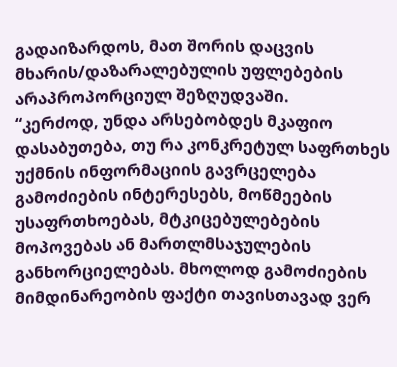გადაიზარდოს, მათ შორის დაცვის მხარის/დაზარალებულის უფლებების არაპროპორციულ შეზღუდვაში.
“კერძოდ, უნდა არსებობდეს მკაფიო დასაბუთება, თუ რა კონკრეტულ საფრთხეს უქმნის ინფორმაციის გავრცელება გამოძიების ინტერესებს, მოწმეების უსაფრთხოებას, მტკიცებულებების მოპოვებას ან მართლმსაჯულების განხორციელებას. მხოლოდ გამოძიების მიმდინარეობის ფაქტი თავისთავად ვერ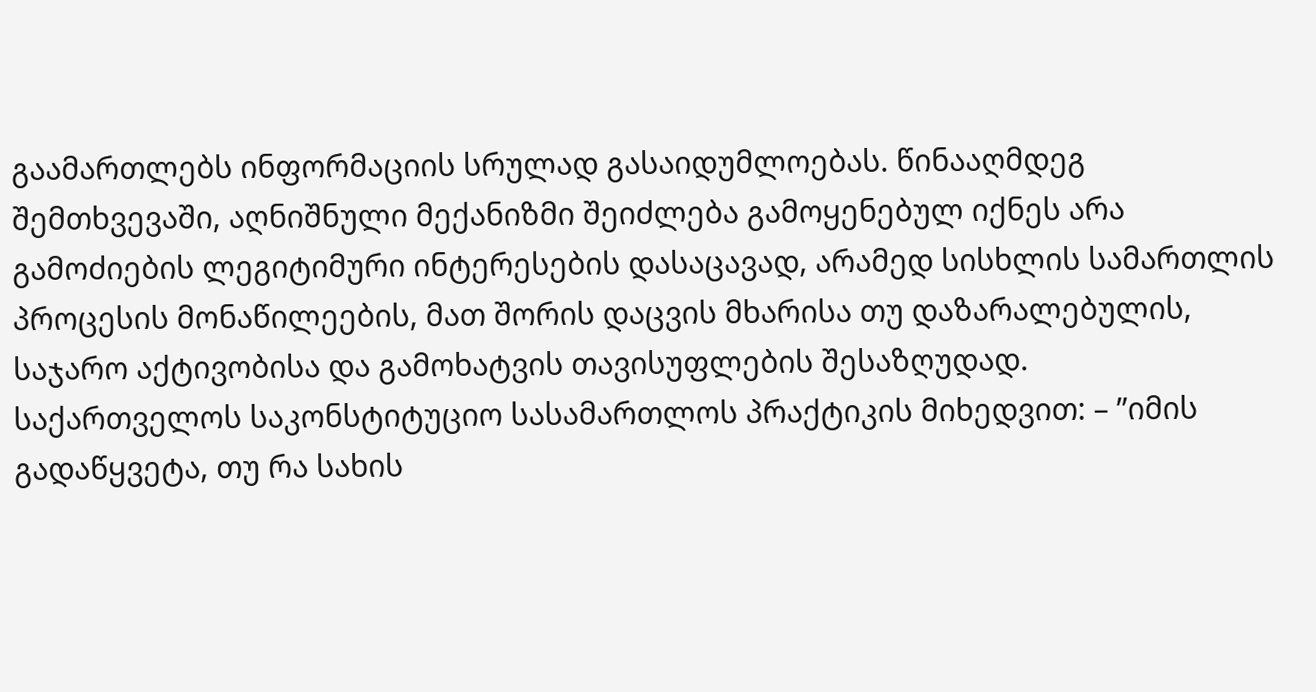გაამართლებს ინფორმაციის სრულად გასაიდუმლოებას. წინააღმდეგ შემთხვევაში, აღნიშნული მექანიზმი შეიძლება გამოყენებულ იქნეს არა გამოძიების ლეგიტიმური ინტერესების დასაცავად, არამედ სისხლის სამართლის პროცესის მონაწილეების, მათ შორის დაცვის მხარისა თუ დაზარალებულის, საჯარო აქტივობისა და გამოხატვის თავისუფლების შესაზღუდად.
საქართველოს საკონსტიტუციო სასამართლოს პრაქტიკის მიხედვით: – ”იმის გადაწყვეტა, თუ რა სახის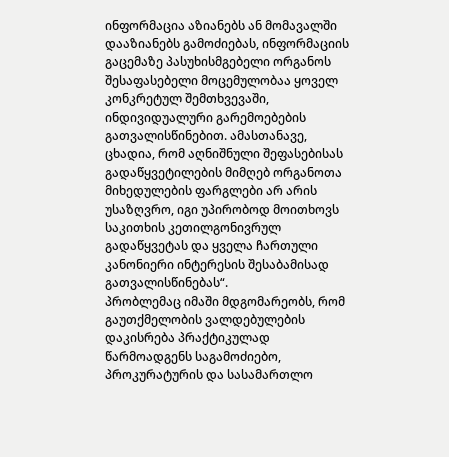ინფორმაცია აზიანებს ან მომავალში დააზიანებს გამოძიებას, ინფორმაციის გაცემაზე პასუხისმგებელი ორგანოს შესაფასებელი მოცემულობაა ყოველ კონკრეტულ შემთხვევაში, ინდივიდუალური გარემოებების გათვალისწინებით. ამასთანავე, ცხადია, რომ აღნიშნული შეფასებისას გადაწყვეტილების მიმღებ ორგანოთა მიხედულების ფარგლები არ არის უსაზღვრო, იგი უპირობოდ მოითხოვს საკითხის კეთილგონივრულ გადაწყვეტას და ყველა ჩართული კანონიერი ინტერესის შესაბამისად გათვალისწინებას“.
პრობლემაც იმაში მდგომარეობს, რომ გაუთქმელობის ვალდებულების დაკისრება პრაქტიკულად წარმოადგენს საგამოძიებო, პროკურატურის და სასამართლო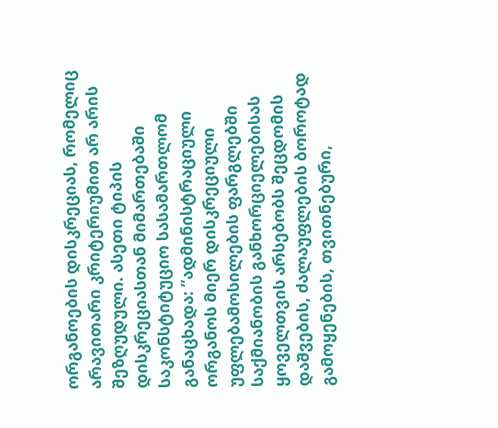ორგანოების დისკრეციას, რომელიც არავითარი კრიტერიუმით არ არის შეზღუდული. ასეთი ტიპის დისკრეციასთან მიმართებაში საკონსტიტუციო სასამართლომ განაცხადა: ”ადმინისტრაციული ორგანოს მიერ დისკრეციული უფლებამოსილების ფარგლებში საქმიანობის განხორციელებისას ყოველთვის არსებობს შეცდომის დაშვების, ძალაუფლების ბოროტად გამოყენების, თვითნებური,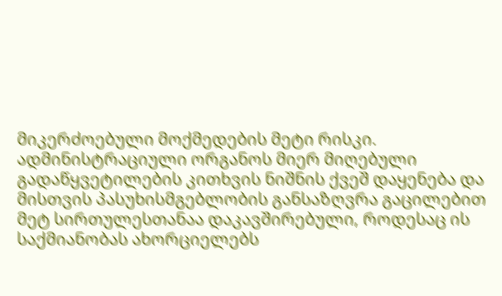მიკერძოებული მოქმედების მეტი რისკი. ადმინისტრაციული ორგანოს მიერ მიღებული გადაწყვეტილების კითხვის ნიშნის ქვეშ დაყენება და მისთვის პასუხისმგებლობის განსაზღვრა გაცილებით მეტ სირთულესთანაა დაკავშირებული, როდესაც ის საქმიანობას ახორციელებს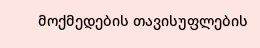მოქმედების თავისუფლების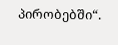პირობებში“.